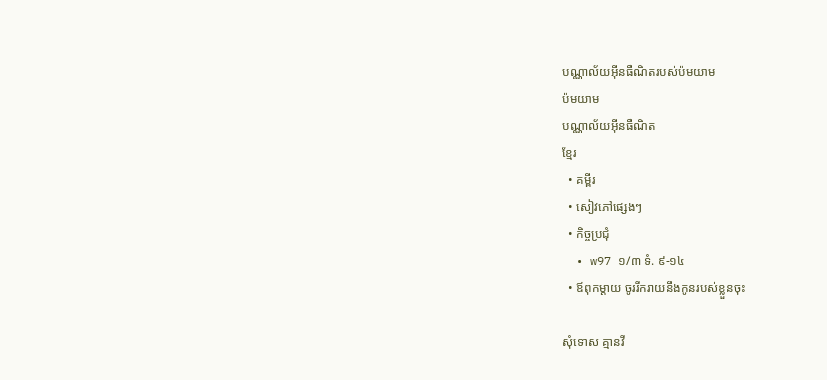បណ្ណាល័យអ៊ីនធឺណិតរបស់ប៉មយាម
ប៉មយាម
បណ្ណាល័យអ៊ីនធឺណិត
ខ្មែរ
  • គម្ពីរ
  • សៀវភៅផ្សេងៗ
  • កិច្ចប្រជុំ
  • w97 ១/៣ ទំ. ៩-១៤
  • ឪពុកម្ដាយ ចូររីករាយនឹងកូនរបស់ខ្លួនចុះ

សុំទោស គ្មានវី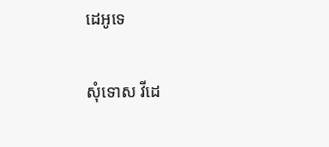ដេអូទេ

សុំទោស វីដេ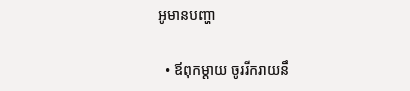អូមានបញ្ហា

  • ឪពុកម្ដាយ ចូររីករាយនឹ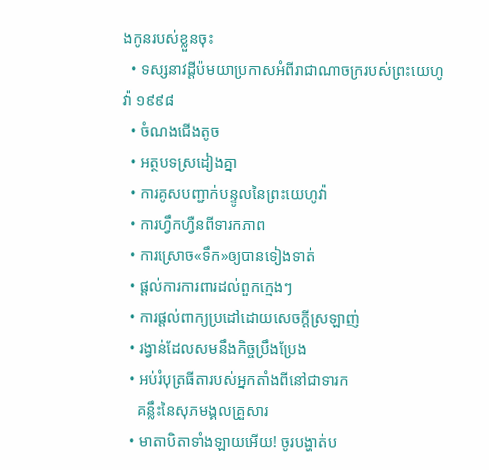ងកូនរបស់ខ្លួនចុះ
  • ទស្សនាវដ្ដីប៉មយាប្រកាសអំពីរាជាណាចក្ររបស់ព្រះយេហូវ៉ា ១៩៩៨
  • ចំណងជើងតូច
  • អត្ថបទស្រដៀងគ្នា
  • ការគូសបញ្ជាក់បន្ទូលនៃព្រះយេហូវ៉ា
  • ការហ្វឹកហ្វឺនពីទារកភាព
  • ការស្រោច«ទឹក»ឲ្យបានទៀងទាត់
  • ផ្ដល់ការការពារដល់ពួកក្មេងៗ
  • ការផ្ដល់ពាក្យប្រដៅដោយសេចក្ដីស្រឡាញ់
  • រង្វាន់ដែលសមនឹងកិច្ចប្រឹងប្រែង
  • អប់រំបុត្រធីតារបស់អ្នកតាំងពីនៅជាទារក
    គន្លឹះនៃសុភមង្គលគ្រួសារ
  • មាតាបិតាទាំងឡាយអើយ! ចូរបង្ហាត់ប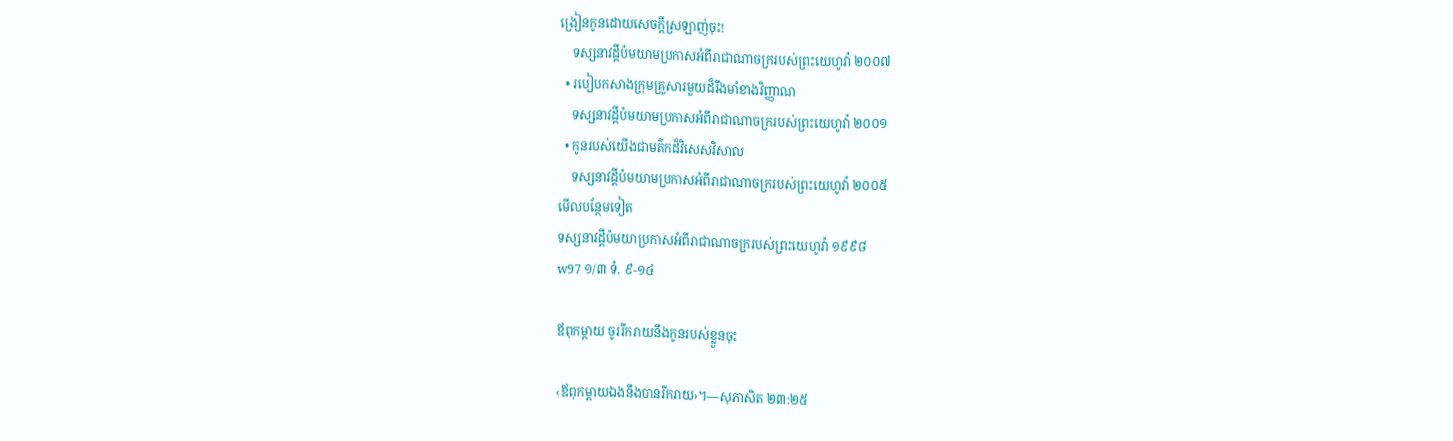ង្រៀនកូនដោយសេចក្ដីស្រឡាញ់ចុះ!
    ទស្សនាវដ្ដីប៉មយាមប្រកាសអំពីរាជាណាចក្ររបស់ព្រះយេហូវ៉ា ២០០៧
  • របៀបកសាងក្រុមគ្រួសារមួយដ៏រឹងមាំខាងវិញ្ញាណ
    ទស្សនាវដ្ដីប៉មយាមប្រកាសអំពីរាជាណាចក្ររបស់ព្រះយេហូវ៉ា ២០០១
  • កូនរបស់យើងជាមត៌កដ៏វិសេសវិសាល
    ទស្សនាវដ្ដីប៉មយាមប្រកាសអំពីរាជាណាចក្ររបស់ព្រះយេហូវ៉ា ២០០៥
មើលបន្ថែមទៀត
ទស្សនាវដ្ដីប៉មយាប្រកាសអំពីរាជាណាចក្ររបស់ព្រះយេហូវ៉ា ១៩៩៨
w97 ១/៣ ទំ. ៩-១៤

ឪពុកម្ដាយ ចូររីករាយនឹងកូនរបស់ខ្លួនចុះ

‹ឪពុកម្ដាយឯងនឹងបានរីករាយ›។—សុភាសិត ២៣:២៥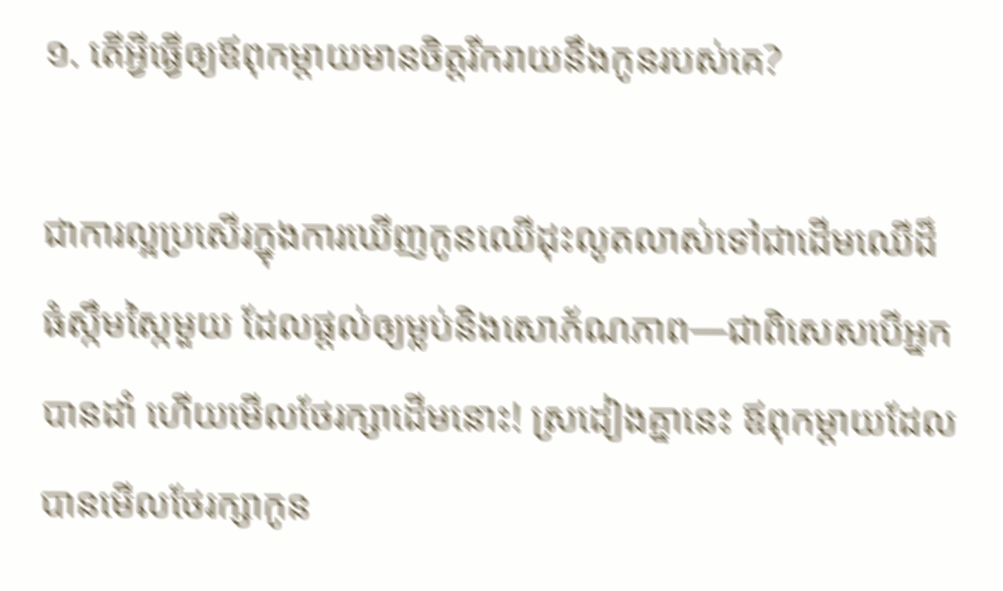១. តើអ្វីធ្វើឲ្យឪពុកម្ដាយមានចិត្តរីករាយនឹងកូនរបស់គេ?

ជាការល្អប្រសើរក្នុងការឃើញកូនឈើដុះលូតលាស់ទៅជាដើមឈើដ៏ធំស្កឹមស្កៃមួយ ដែលផ្ដល់ឲ្យម្លប់និងសោភ័ណភាព—ជាពិសេសបើអ្នកបានដាំ ហើយមើលថែរក្សាដើមនោះ! ស្រដៀងគ្នានេះ ឪពុកម្ដាយដែលបានមើលថែរក្សាកូន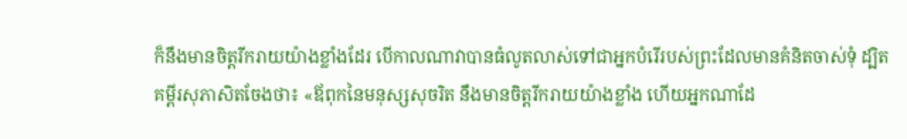ក៏នឹងមានចិត្តរីករាយយ៉ាងខ្លាំងដែរ បើកាលណាវាបានធំលូតលាស់ទៅជាអ្នកបំរើរបស់ព្រះដែលមានគំនិតចាស់ទុំ ដ្បិតគម្ពីរសុភាសិតចែងថា៖ «ឪពុកនៃមនុស្សសុចរិត នឹងមានចិត្តរីករាយយ៉ាងខ្លាំង ហើយអ្នកណាដែ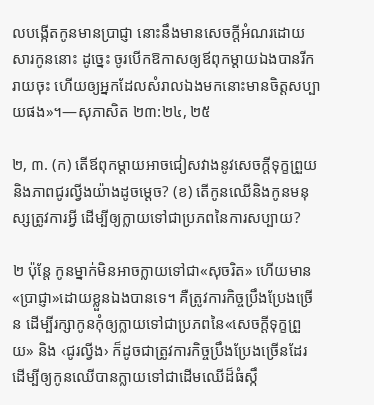លបង្កើតកូនមានប្រាជ្ញា នោះនឹងមានសេចក្ដីអំណរដោយសារកូននោះ ដូច្នេះ ចូរបើកឱកាសឲ្យឪពុកម្ដាយឯងបានរីករាយចុះ ហើយឲ្យអ្នកដែលសំរាលឯងមកនោះមានចិត្តសប្បាយផង»។—សុភាសិត ២៣:២៤, ២៥

២, ៣. (ក) តើឪពុកម្ដាយអាចជៀសវាងនូវសេចក្ដីទុក្ខព្រួយនិងភាពជូរល្វីងយ៉ាងដូចម្ដេច? (ខ) តើកូនឈើនិងកូនមនុស្សត្រូវការអ្វី ដើម្បីឲ្យក្លាយទៅជាប្រភពនៃការសប្បាយ?

២ ប៉ុន្តែ កូនម្នាក់មិនអាចក្លាយទៅជា«សុចរិត» ហើយមាន«ប្រាជ្ញា»ដោយខ្លួនឯងបានទេ។ គឺត្រូវការកិច្ចប្រឹងប្រែងច្រើន ដើម្បីរក្សាកូនកុំឲ្យក្លាយទៅជាប្រភពនៃ«សេចក្ដីទុក្ខព្រួយ» និង ‹ជូរល្វីង› ក៏ដូចជាត្រូវការកិច្ចប្រឹងប្រែងច្រើនដែរ ដើម្បីឲ្យកូនឈើបានក្លាយទៅជាដើមឈើដ៏ធំស្កឹ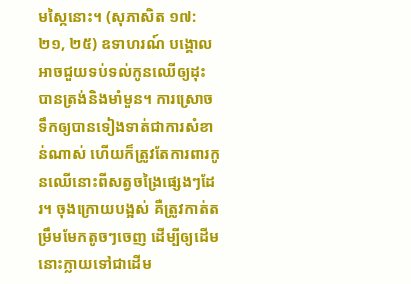មស្កៃនោះ។ (សុភាសិត ១៧:២១, ២៥) ឧទាហរណ៍ បង្គោលអាចជួយទប់ទល់កូនឈើឲ្យដុះបានត្រង់និងមាំមួន។ ការស្រោចទឹកឲ្យបានទៀងទាត់ជាការសំខាន់ណាស់ ហើយក៏ត្រូវតែការពារកូនឈើនោះពីសត្វចង្រៃផ្សេងៗដែរ។ ចុងក្រោយបង្អស់ គឺត្រូវកាត់តម្រឹមមែកតូចៗចេញ ដើម្បីឲ្យដើមនោះក្លាយទៅជាដើម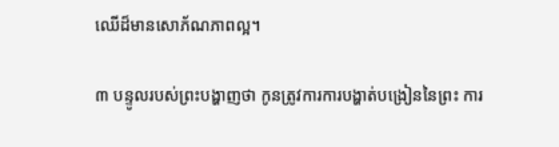ឈើដ៏មានសោភ័ណភាពល្អ។

៣ បន្ទូលរបស់ព្រះបង្ហាញថា កូនត្រូវការការបង្ហាត់បង្រៀននៃព្រះ ការ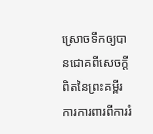ស្រោចទឹកឲ្យបានជោគពីសេចក្ដីពិតនៃព្រះគម្ពីរ ការការពារពីការរំ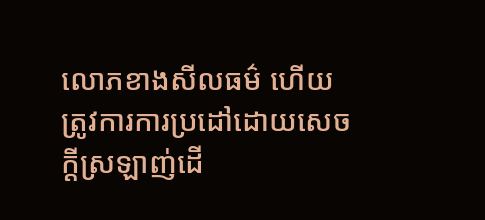លោភខាងសីលធម៌ ហើយត្រូវការការប្រដៅដោយសេចក្ដីស្រឡាញ់ដើ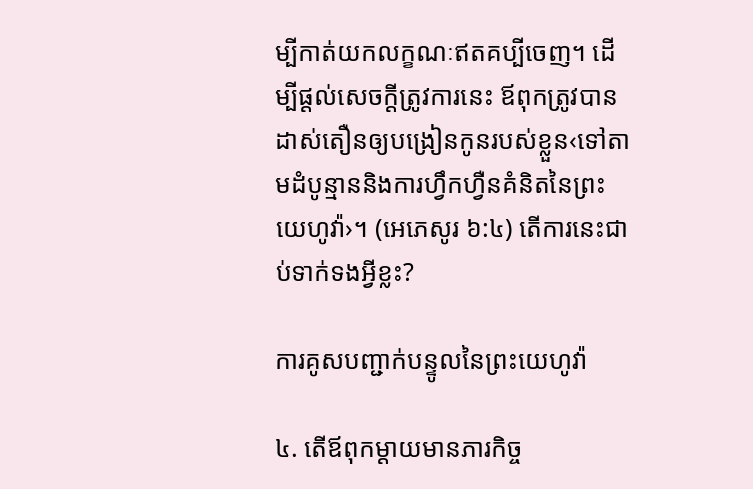ម្បីកាត់យកលក្ខណៈឥតគប្បីចេញ។ ដើម្បីផ្ដល់សេចក្ដីត្រូវការនេះ ឪពុកត្រូវបានដាស់តឿនឲ្យបង្រៀនកូនរបស់ខ្លួន‹ទៅតាមដំបូន្មាននិងការហ្វឹកហ្វឺនគំនិតនៃព្រះយេហូវ៉ា›។ (អេភេសូរ ៦:៤) តើការនេះជាប់ទាក់ទងអ្វីខ្លះ?

ការគូសបញ្ជាក់បន្ទូលនៃព្រះយេហូវ៉ា

៤. តើឪពុកម្ដាយមានភារកិច្ច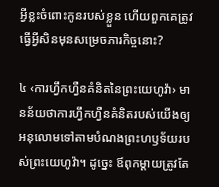អ្វីខ្លះចំពោះកូនរបស់ខ្លួន ហើយពួកគេត្រូវធ្វើអ្វីសិនមុនសម្រេចភារកិច្ចនោះ?

៤ ‹ការហ្វឹកហ្វឺនគំនិតនៃព្រះយេហូវ៉ា› មានន័យថាការហ្វឹកហ្វឺនគំនិតរបស់យើងឲ្យអនុលោមទៅតាមបំណងព្រះហឫទ័យរបស់ព្រះយេហូវ៉ា។ ដូច្នេះ ឪពុកម្ដាយត្រូវតែ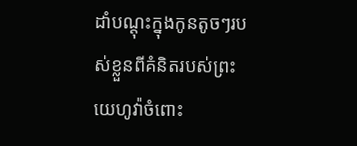ដាំបណ្ដុះក្នុងកូនតូចៗរបស់ខ្លួនពីគំនិតរបស់ព្រះយេហូវ៉ាចំពោះ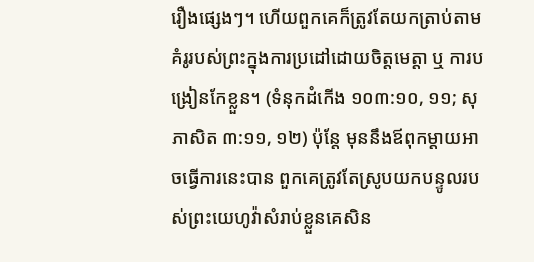រឿងផ្សេងៗ។ ហើយពួកគេក៏ត្រូវតែយកត្រាប់តាមគំរូរបស់ព្រះក្នុងការប្រដៅដោយចិត្តមេត្ដា ឬ ការបង្រៀនកែខ្លួន។ (ទំនុកដំកើង ១០៣:១០, ១១; សុភាសិត ៣:១១, ១២) ប៉ុន្តែ មុននឹងឪពុកម្ដាយអាចធ្វើការនេះបាន ពួកគេត្រូវតែស្រូបយកបន្ទូលរបស់ព្រះយេហូវ៉ាសំរាប់ខ្លួនគេសិន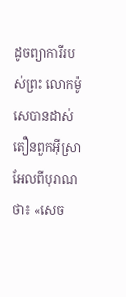ដូចព្យាការីរបស់ព្រះ លោកម៉ូសេបានដាស់តឿនពួកអ៊ីស្រាអែលពីបុរាណថា៖ «សេច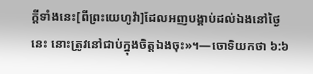ក្ដីទាំងនេះ[ពីព្រះយេហូវ៉ា]ដែលអញបង្គាប់ដល់ឯងនៅថ្ងៃនេះ នោះត្រូវនៅជាប់ក្នុងចិត្តឯងចុះ»។—ចោទិយកថា ៦:៦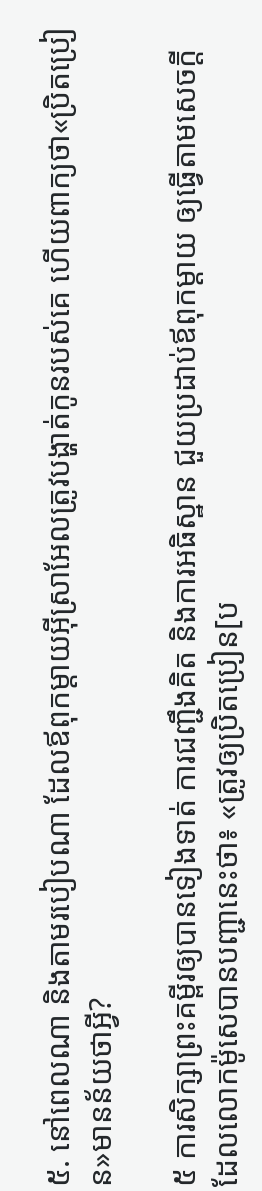៥. នៅពេលណា និងតាមរបៀបណា ដែលឪពុកម្ដាយអ៊ីស្រាអែលត្រូវបង្ហាត់កូនរបស់គេ ហើយពាក្យថា«ប្រិតប្រៀន»មានន័យថាអ្វី?

៥ ការសិក្សាព្រះគម្ពីរឲ្យបានទៀងទាត់ ការជញ្ជឹងគិត និងការអធិស្ឋាន ជួយប្រដាប់ឪពុកម្ដាយ ឲ្យធ្វើតាមសេចក្ដីដែលលោកម៉ូសេបានបញ្ជានេះថា៖ «ត្រូវឲ្យប្រិតប្រៀន[ប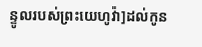ន្ទូលរបស់ព្រះយេហូវ៉ា]ដល់កូន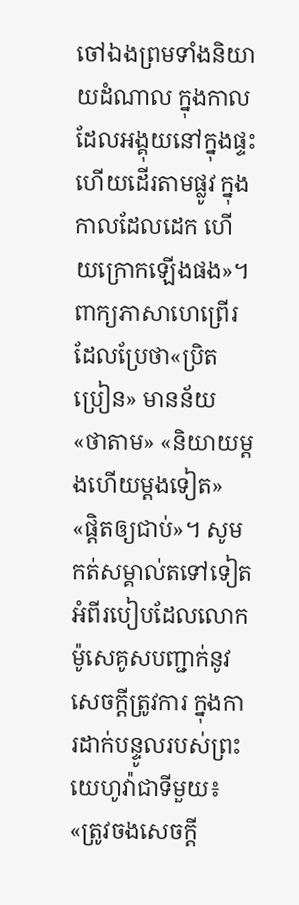ចៅឯងព្រមទាំងនិយាយដំណាល ក្នុងកាលដែលអង្គុយនៅក្នុងផ្ទះ ហើយដើរតាមផ្លូវ ក្នុងកាលដែលដេក ហើយក្រោកឡើងផង»។ ពាក្យភាសាហេព្រើរដែលប្រែថា«ប្រិតប្រៀន» មានន័យ «ថាតាម» «និយាយម្ដងហើយម្ដងទៀត» «ផ្ដិតឲ្យជាប់»។ សូមកត់សម្គាល់តទៅទៀតអំពីរបៀបដែលលោកម៉ូសេគូសបញ្ជាក់នូវសេចក្ដីត្រូវការ ក្នុងការដាក់បន្ទូលរបស់ព្រះយេហូវ៉ាជាទីមួយ៖ «ត្រូវចងសេចក្ដី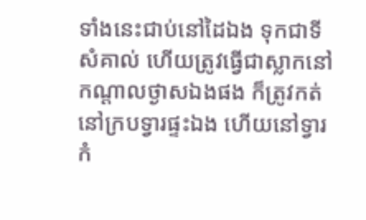ទាំងនេះជាប់នៅដៃឯង ទុកជាទីសំគាល់ ហើយត្រូវធ្វើជាស្លាកនៅកណ្ដាលថ្ងាសឯងផង ក៏ត្រូវកត់នៅក្របទ្វារផ្ទះឯង ហើយនៅទ្វារកំ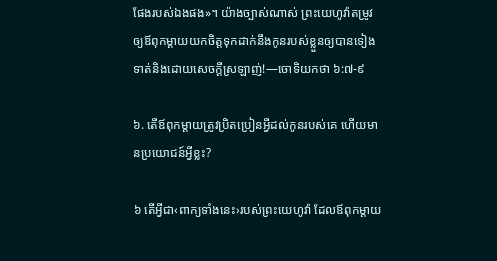ផែងរបស់ឯងផង»។ យ៉ាងច្បាស់ណាស់ ព្រះយេហូវ៉ាតម្រូវឲ្យឪពុកម្ដាយយកចិត្តទុកដាក់នឹងកូនរបស់ខ្លួនឲ្យបានទៀងទាត់និងដោយសេចក្ដីស្រឡាញ់!—ចោទិយកថា ៦:៧-៩

៦. តើឪពុកម្ដាយត្រូវប្រិតប្រៀនអ្វីដល់កូនរបស់គេ ហើយមានប្រយោជន៍អ្វីខ្លះ?

៦ តើអ្វីជា‹ពាក្យទាំងនេះ›របស់ព្រះយេហូវ៉ា ដែលឪពុកម្ដាយ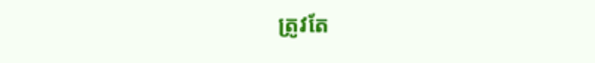ត្រូវតែ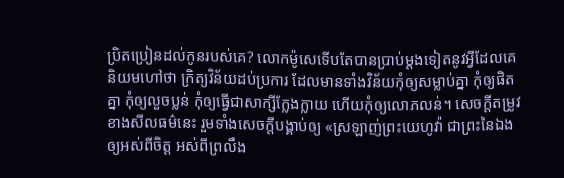ប្រិតប្រៀនដល់កូនរបស់គេ? លោកម៉ូសេទើបតែបានប្រាប់ម្ដងទៀតនូវអ្វីដែលគេនិយមហៅថា ក្រិត្យវិន័យដប់ប្រការ ដែលមានទាំងវិន័យកុំឲ្យសម្លាប់គ្នា កុំឲ្យផិតគ្នា កុំឲ្យលួចប្លន់ កុំឲ្យធ្វើជាសាក្សីក្លែងក្លាយ ហើយកុំឲ្យលោភលន់។ សេចក្ដីតម្រូវខាងសីលធម៌នេះ រួមទាំងសេចក្ដីបង្គាប់ឲ្យ «ស្រឡាញ់ព្រះយេហូវ៉ា ជាព្រះនៃឯងឲ្យអស់ពីចិត្ត អស់ពីព្រលឹង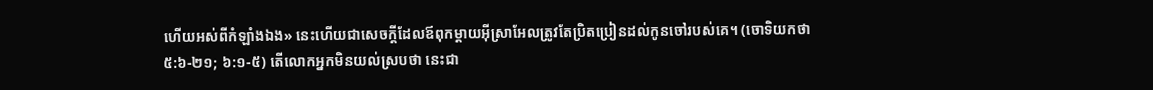ហើយអស់ពីកំឡាំងឯង» នេះហើយជាសេចក្ដីដែលឪពុកម្ដាយអ៊ីស្រាអែលត្រូវតែប្រិតប្រៀនដល់កូនចៅរបស់គេ។ (ចោទិយកថា ៥:៦-២១; ៦:១-៥) តើលោកអ្នកមិនយល់ស្របថា នេះជា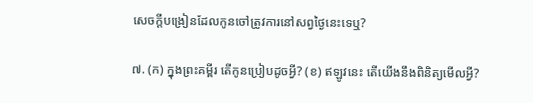សេចក្ដីបង្រៀនដែលកូនចៅត្រូវការនៅសព្វថ្ងៃនេះទេឬ?

៧. (ក) ក្នុងព្រះគម្ពីរ តើកូនប្រៀបដូចអ្វី? (ខ) ឥឡូវនេះ តើយើងនឹងពិនិត្យមើលអ្វី?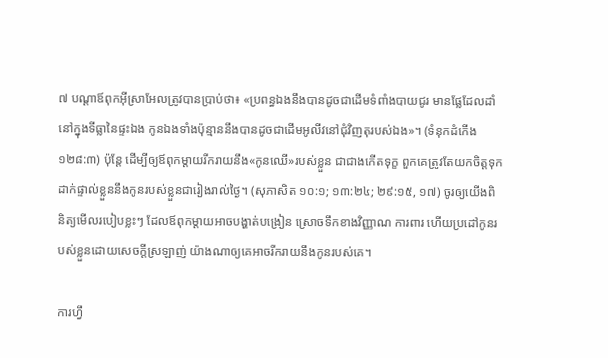៧ បណ្ដាឪពុកអ៊ីស្រាអែលត្រូវបានប្រាប់ថា៖ «ប្រពន្ធឯងនឹងបានដូចជាដើមទំពាំងបាយជូរ មានផ្លែដែលដាំនៅក្នុងទីធ្លានៃផ្ទះឯង កូនឯងទាំងប៉ុន្មាននឹងបានដូចជាដើមអូលីវនៅជុំវិញតុរបស់ឯង»។ (ទំនុកដំកើង ១២៨:៣) ប៉ុន្តែ ដើម្បីឲ្យឪពុកម្ដាយរីករាយនឹង«កូនឈើ»របស់ខ្លួន ជាជាងកើតទុក្ខ ពួកគេត្រូវតែយកចិត្តទុកដាក់ផ្ទាល់ខ្លួននឹងកូនរបស់ខ្លួនជារៀងរាល់ថ្ងៃ។ (សុភាសិត ១០:១; ១៣:២៤; ២៩:១៥, ១៧) ចូរឲ្យយើងពិនិត្យមើលរបៀបខ្លះៗ ដែលឪពុកម្ដាយអាចបង្ហាត់បង្រៀន ស្រោចទឹកខាងវិញ្ញាណ ការពារ ហើយប្រដៅកូនរបស់ខ្លួនដោយសេចក្ដីស្រឡាញ់ យ៉ាងណាឲ្យគេអាចរីករាយនឹងកូនរបស់គេ។

ការហ្វឹ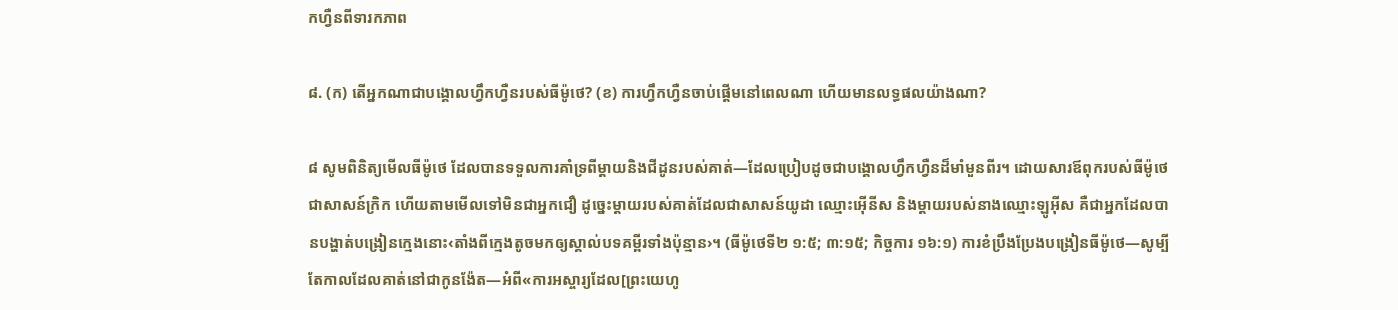កហ្វឺនពីទារកភាព

៨. (ក) តើអ្នកណាជាបង្គោលហ្វឹកហ្វឺនរបស់ធីម៉ូថេ? (ខ) ការហ្វឹកហ្វឺនចាប់ផ្ដើមនៅពេលណា ហើយមានលទ្ធផលយ៉ាងណា?

៨ សូមពិនិត្យមើលធីម៉ូថេ ដែលបានទទួលការគាំទ្រពីម្ដាយនិងជីដូនរបស់គាត់—ដែលប្រៀបដូចជាបង្គោលហ្វឹកហ្វឺនដ៏មាំមួនពីរ។ ដោយសារឪពុករបស់ធីម៉ូថេជាសាសន៍ក្រិក ហើយតាមមើលទៅមិនជាអ្នកជឿ ដូច្នេះម្ដាយរបស់គាត់ដែលជាសាសន៍យូដា ឈ្មោះអ៊ើនីស និងម្ដាយរបស់នាងឈ្មោះឡូអ៊ីស គឺជាអ្នកដែលបានបង្ហាត់បង្រៀនក្មេងនោះ‹តាំងពីក្មេងតូចមកឲ្យស្គាល់បទគម្ពីរទាំងប៉ុន្មាន›។ (ធីម៉ូថេទី២ ១:៥; ៣:១៥; កិច្ចការ ១៦:១) ការខំប្រឹងប្រែងបង្រៀនធីម៉ូថេ—សូម្បីតែកាលដែលគាត់នៅជាកូនង៉ែត—អំពី«ការអស្ចារ្យដែល[ព្រះយេហូ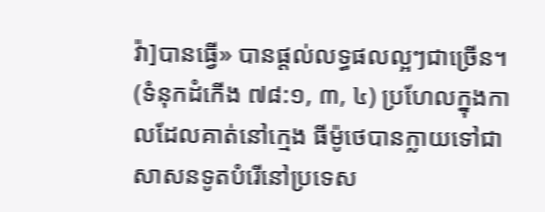វ៉ា]បានធ្វើ» បានផ្ដល់លទ្ធផលល្អៗជាច្រើន។ (ទំនុកដំកើង ៧៨:១, ៣, ៤) ប្រហែលក្នុងកាលដែលគាត់នៅក្មេង ធីម៉ូថេបានក្លាយទៅជាសាសនទូតបំរើនៅប្រទេស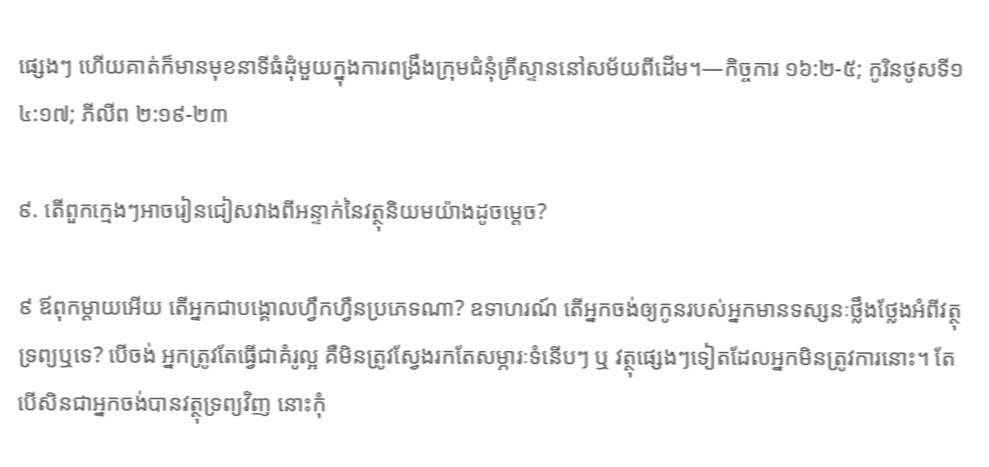ផ្សេងៗ ហើយគាត់ក៏មានមុខនាទីធំដុំមួយក្នុងការពង្រឹងក្រុមជំនុំគ្រីស្ទាននៅសម័យពីដើម។—កិច្ចការ ១៦:២-៥; កូរិនថូសទី១ ៤:១៧; ភីលីព ២:១៩-២៣

៩. តើពួកក្មេងៗអាចរៀនជៀសវាងពីអន្ទាក់នៃវត្ថុនិយមយ៉ាងដូចម្ដេច?

៩ ឪពុកម្ដាយអើយ តើអ្នកជាបង្គោលហ្វឹកហ្វឺនប្រភេទណា? ឧទាហរណ៍ តើអ្នកចង់ឲ្យកូនរបស់អ្នកមានទស្សនៈថ្លឹងថ្លែងអំពីវត្ថុទ្រព្យឬទេ? បើចង់ អ្នកត្រូវតែធ្វើជាគំរូល្អ គឺមិនត្រូវស្វែងរកតែសម្ភារៈទំនើបៗ ឬ វត្ថុផ្សេងៗទៀតដែលអ្នកមិនត្រូវការនោះ។ តែបើសិនជាអ្នកចង់បានវត្ថុទ្រព្យវិញ នោះកុំ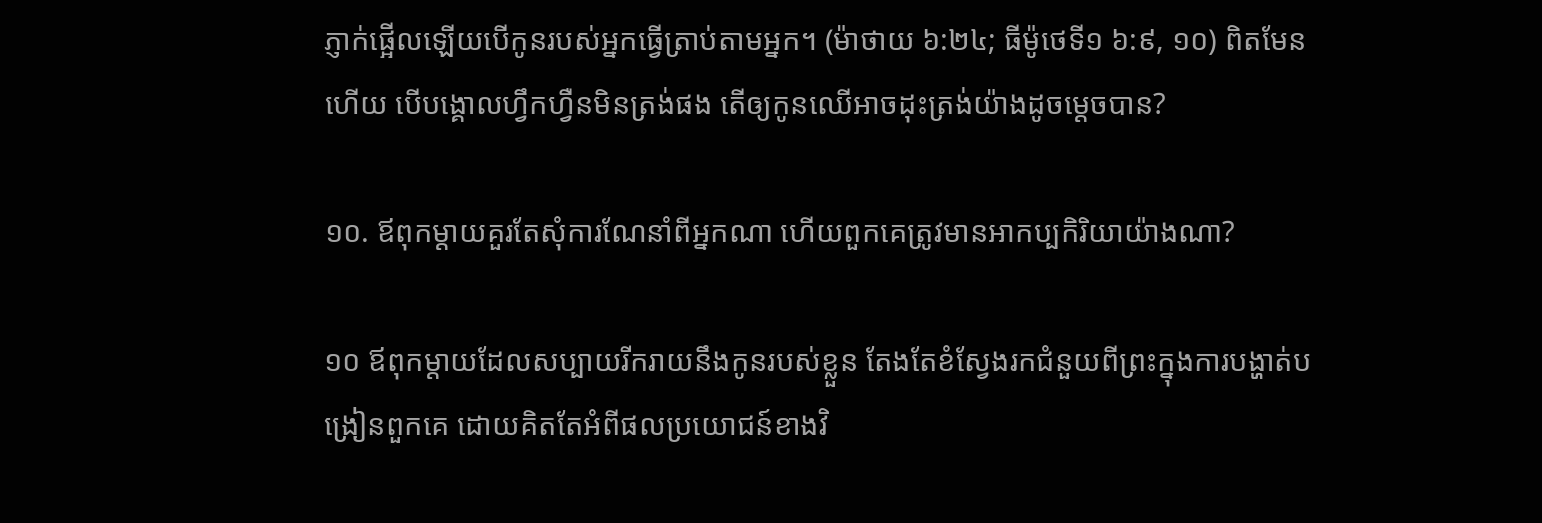ភ្ញាក់ផ្អើលឡើយបើកូនរបស់អ្នកធ្វើត្រាប់តាមអ្នក។ (ម៉ាថាយ ៦:២៤; ធីម៉ូថេទី១ ៦:៩, ១០) ពិតមែនហើយ បើបង្គោលហ្វឹកហ្វឺនមិនត្រង់ផង តើឲ្យកូនឈើអាចដុះត្រង់យ៉ាងដូចម្ដេចបាន?

១០. ឪពុកម្ដាយគួរតែសុំការណែនាំពីអ្នកណា ហើយពួកគេត្រូវមានអាកប្បកិរិយាយ៉ាងណា?

១០ ឪពុកម្ដាយដែលសប្បាយរីករាយនឹងកូនរបស់ខ្លួន តែងតែខំស្វែងរកជំនួយពីព្រះក្នុងការបង្ហាត់បង្រៀនពួកគេ ដោយគិតតែអំពីផលប្រយោជន៍ខាងវិ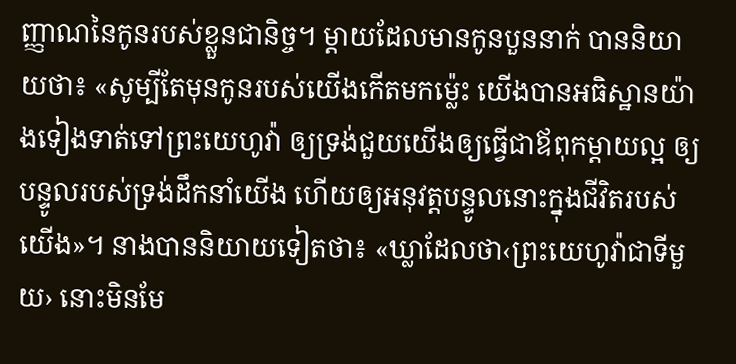ញ្ញាណនៃកូនរបស់ខ្លួនជានិច្ច។ ម្ដាយដែលមានកូនបួននាក់ បាននិយាយថា៖ «សូម្បីតែមុនកូនរបស់យើងកើតមកម្ល៉េះ យើងបានអធិស្ឋានយ៉ាងទៀងទាត់ទៅព្រះយេហូវ៉ា ឲ្យទ្រង់ជួយយើងឲ្យធ្វើជាឪពុកម្ដាយល្អ ឲ្យបន្ទូលរបស់ទ្រង់ដឹកនាំយើង ហើយឲ្យអនុវត្តបន្ទូលនោះក្នុងជីវិតរបស់យើង»។ នាងបាននិយាយទៀតថា៖ «ឃ្លាដែលថា‹ព្រះយេហូវ៉ាជាទីមួយ› នោះមិនមែ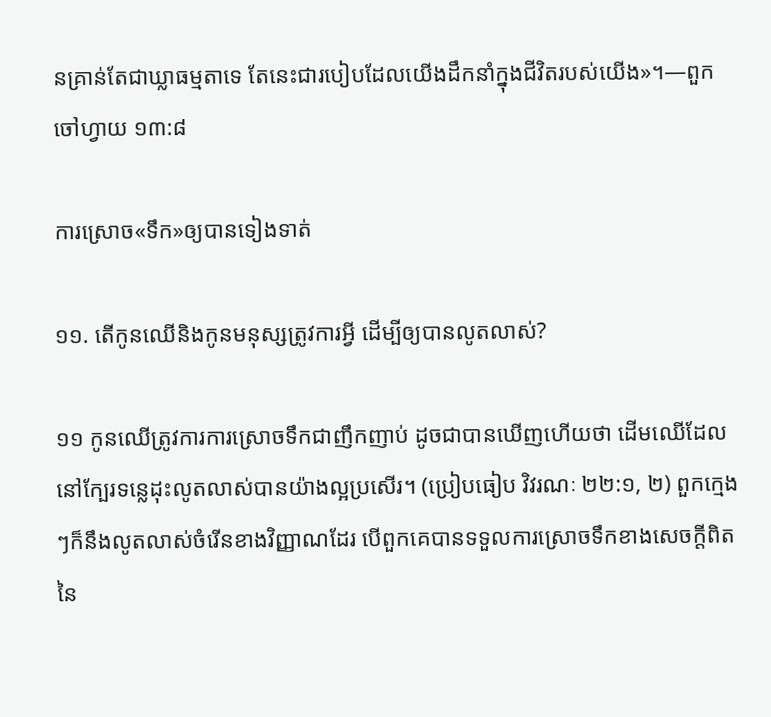នគ្រាន់តែជាឃ្លាធម្មតាទេ តែនេះជារបៀបដែលយើងដឹកនាំក្នុងជីវិតរបស់យើង»។—ពួកចៅហ្វាយ ១៣:៨

ការស្រោច«ទឹក»ឲ្យបានទៀងទាត់

១១. តើកូនឈើនិងកូនមនុស្សត្រូវការអ្វី ដើម្បីឲ្យបានលូតលាស់?

១១ កូនឈើត្រូវការការស្រោចទឹកជាញឹកញាប់ ដូចជាបានឃើញហើយថា ដើមឈើដែលនៅក្បែរទន្លេដុះលូតលាស់បានយ៉ាងល្អប្រសើរ។ (ប្រៀបធៀប វិវរណៈ ២២:១, ២) ពួកក្មេងៗក៏នឹងលូតលាស់ចំរើនខាងវិញ្ញាណដែរ បើពួកគេបានទទួលការស្រោចទឹកខាងសេចក្ដីពិតនៃ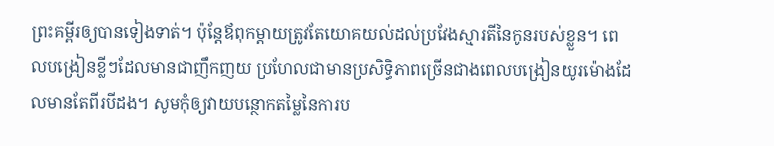ព្រះគម្ពីរឲ្យបានទៀងទាត់។ ប៉ុន្តែឪពុកម្ដាយត្រូវតែយោគយល់ដល់ប្រវែងស្មារតីនៃកូនរបស់ខ្លួន។ ពេលបង្រៀនខ្លីៗដែលមានជាញឹកញយ ប្រហែលជាមានប្រសិទ្ធិភាពច្រើនជាងពេលបង្រៀនយូរម៉ោងដែលមានតែពីរបីដង។ សូមកុំឲ្យវាយបន្ថោកតម្លៃនៃការប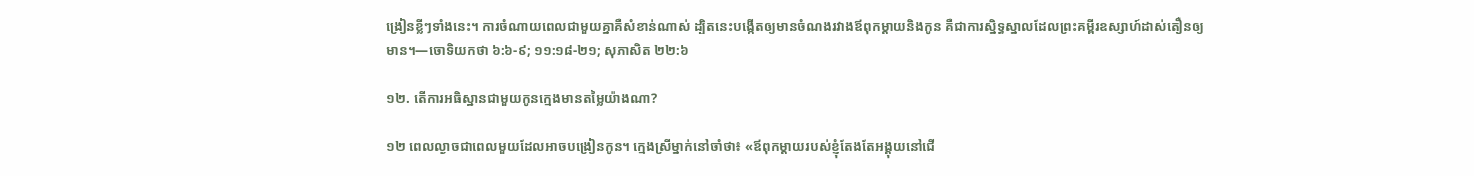ង្រៀនខ្លីៗទាំងនេះ។ ការចំណាយពេលជាមួយគ្នាគឺសំខាន់ណាស់ ដ្បិតនេះបង្កើតឲ្យមានចំណងរវាងឪពុកម្ដាយនិងកូន គឺជាការស្និទ្ធស្នាលដែលព្រះគម្ពីរឧស្សាហ៍ដាស់តឿនឲ្យមាន។—ចោទិយកថា ៦:៦-៩; ១១:១៨-២១; សុភាសិត ២២:៦

១២. តើការអធិស្ឋានជាមួយកូនក្មេងមានតម្លៃយ៉ាងណា?

១២ ពេលល្ងាចជាពេលមួយដែលអាចបង្រៀនកូន។ ក្មេងស្រីម្នាក់នៅចាំថា៖ «ឪពុកម្ដាយរបស់ខ្ញុំតែងតែអង្គុយនៅជើ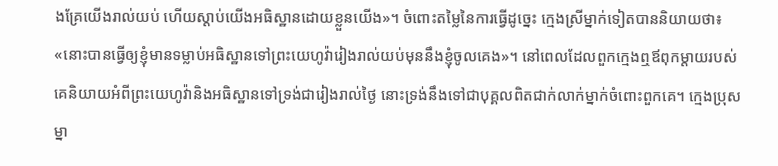ងគ្រែយើងរាល់យប់ ហើយស្ដាប់យើងអធិស្ឋានដោយខ្លួនយើង»។ ចំពោះតម្លៃនៃការធ្វើដូច្នេះ ក្មេងស្រីម្នាក់ទៀតបាននិយាយថា៖ «នោះបានធ្វើឲ្យខ្ញុំមានទម្លាប់អធិស្ឋានទៅព្រះយេហូវ៉ារៀងរាល់យប់មុននឹងខ្ញុំចូលគេង»។ នៅពេលដែលពួកក្មេងឮឪពុកម្ដាយរបស់គេនិយាយអំពីព្រះយេហូវ៉ានិងអធិស្ឋានទៅទ្រង់ជារៀងរាល់ថ្ងៃ នោះទ្រង់នឹងទៅជាបុគ្គលពិតជាក់លាក់ម្នាក់ចំពោះពួកគេ។ ក្មេងប្រុសម្នា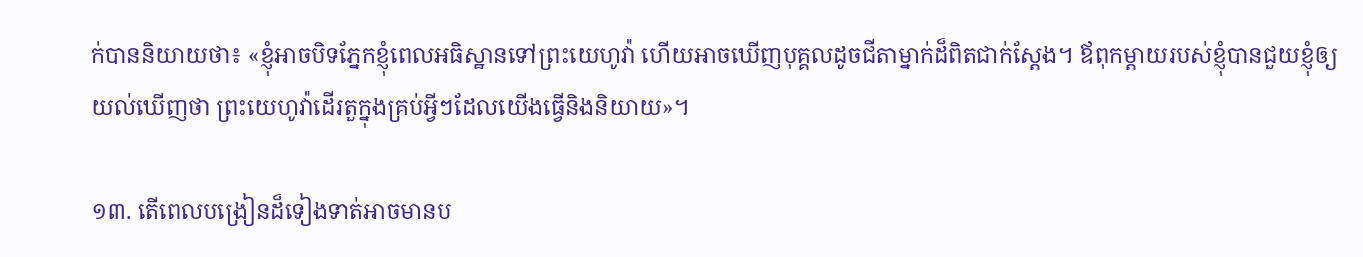ក់បាននិយាយថា៖ «ខ្ញុំអាចបិទភ្នែកខ្ញុំពេលអធិស្ឋានទៅព្រះយេហូវ៉ា ហើយអាចឃើញបុគ្គលដូចជីតាម្នាក់ដ៏ពិតជាក់ស្តែង។ ឪពុកម្ដាយរបស់ខ្ញុំបានជួយខ្ញុំឲ្យយល់ឃើញថា ព្រះយេហូវ៉ាដើរតួក្នុងគ្រប់អ្វីៗដែលយើងធ្វើនិងនិយាយ»។

១៣. តើពេលបង្រៀនដ៏ទៀងទាត់អាចមានប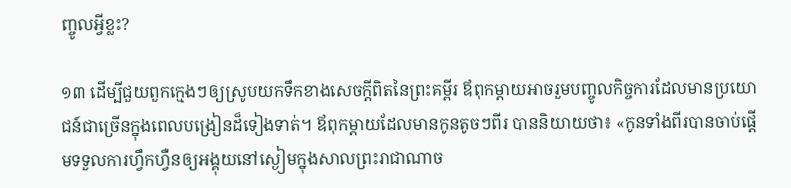ញ្ចូលអ្វីខ្លះ?

១៣ ដើម្បីជួយពួកក្មេងៗឲ្យស្រូបយកទឹកខាងសេចក្ដីពិតនៃព្រះគម្ពីរ ឪពុកម្ដាយអាចរួមបញ្ចូលកិច្ចការដែលមានប្រយោជន៍ជាច្រើនក្នុងពេលបង្រៀនដ៏ទៀងទាត់។ ឪពុកម្ដាយដែលមានកូនតូចៗពីរ បាននិយាយថា៖ «កូនទាំងពីរបានចាប់ផ្ដើមទទួលការហ្វឹកហ្វឺនឲ្យអង្គុយនៅស្ងៀមក្នុងសាលព្រះរាជាណាច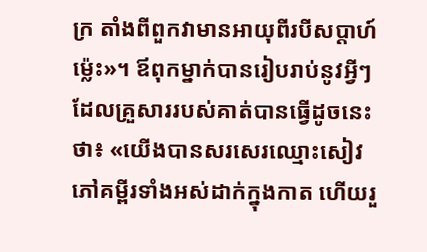ក្រ តាំងពីពួកវាមានអាយុពីរបីសប្ដាហ៍ម្ល៉េះ»។ ឪពុកម្នាក់បានរៀបរាប់នូវអ្វីៗដែលគ្រួសាររបស់គាត់បានធ្វើដូចនេះថា៖ «យើងបានសរសេរឈ្មោះសៀវភៅគម្ពីរទាំងអស់ដាក់ក្នុងកាត ហើយរួ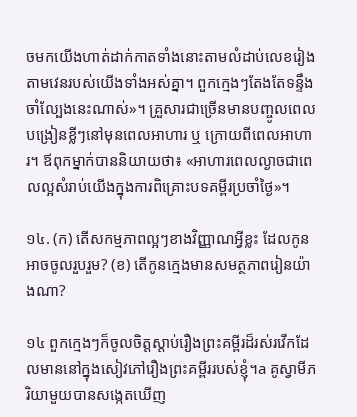ចមកយើងហាត់ដាក់កាតទាំងនោះតាមលំដាប់លេខរៀង តាមវេនរបស់យើងទាំងអស់គ្នា។ ពួកក្មេងៗតែងតែទន្ទឹងចាំល្បែងនេះណាស់»។ គ្រួសារជាច្រើនមានបញ្ចូលពេលបង្រៀនខ្លីៗនៅមុនពេលអាហារ ឬ ក្រោយពីពេលអាហារ។ ឪពុកម្នាក់បាននិយាយថា៖ «អាហារពេលល្ងាចជាពេលល្អសំរាប់យើងក្នុងការពិគ្រោះបទគម្ពីរប្រចាំថ្ងៃ»។

១៤. (ក) តើសកម្មភាពល្អៗខាងវិញ្ញាណអ្វីខ្លះ ដែលកូនអាចចូលរួបរួម? (ខ) តើកូនក្មេងមានសមត្ថភាពរៀនយ៉ាងណា?

១៤ ពួកក្មេងៗក៏ចូលចិត្តស្ដាប់រឿងព្រះគម្ពីរដ៏រស់រវើកដែលមាននៅក្នុងសៀវភៅរឿងព្រះគម្ពីររបស់ខ្ញុំ។a គូស្វាមីភរិយាមួយបានសង្កេតឃើញ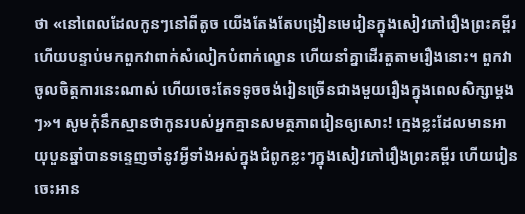ថា «នៅពេលដែលកូនៗនៅពីតូច យើងតែងតែបង្រៀនមេរៀនក្នុងសៀវភៅរឿងព្រះគម្ពីរ ហើយបន្ទាប់មកពួកវាពាក់សំលៀកបំពាក់ល្ខោន ហើយនាំគ្នាដើរតួតាមរឿងនោះ។ ពួកវាចូលចិត្តការនេះណាស់ ហើយចេះតែទទូចចង់រៀនច្រើនជាងមួយរឿងក្នុងពេលសិក្សាម្ដងៗ»។ សូមកុំនឹកស្មានថាកូនរបស់អ្នកគ្មានសមត្ថភាពរៀនឲ្យសោះ! ក្មេងខ្លះដែលមានអាយុបួនឆ្នាំបានទន្ទេញចាំនូវអ្វីទាំងអស់ក្នុងជំពូកខ្លះៗក្នុងសៀវភៅរឿងព្រះគម្ពីរ ហើយរៀនចេះអាន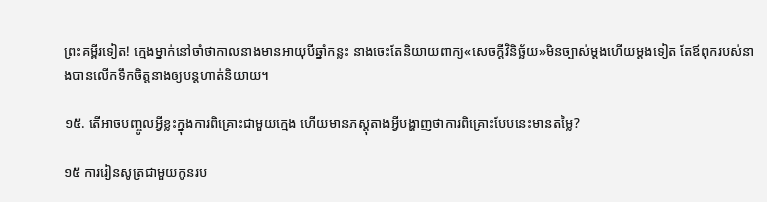ព្រះគម្ពីរទៀត! ក្មេងម្នាក់នៅចាំថាកាលនាងមានអាយុបីឆ្នាំកន្លះ នាងចេះតែនិយាយពាក្យ«សេចក្ដីវិនិច្ឆ័យ»មិនច្បាស់ម្ដងហើយម្ដងទៀត តែឪពុករបស់នាងបានលើកទឹកចិត្តនាងឲ្យបន្តហាត់និយាយ។

១៥. តើអាចបញ្ចូលអ្វីខ្លះក្នុងការពិគ្រោះជាមួយក្មេង ហើយមានភស្តុតាងអ្វីបង្ហាញថាការពិគ្រោះបែបនេះមានតម្លៃ?

១៥ ការរៀនសូត្រជាមួយកូនរប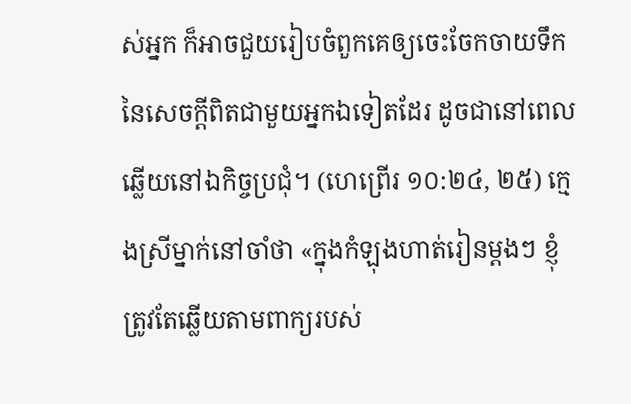ស់អ្នក ក៏អាចជួយរៀបចំពួកគេឲ្យចេះចែកចាយទឹកនៃសេចក្ដីពិតជាមួយអ្នកឯទៀតដែរ ដូចជានៅពេលឆ្លើយនៅឯកិច្ចប្រជុំ។ (ហេព្រើរ ១០:២៤, ២៥) ក្មេងស្រីម្នាក់នៅចាំថា «ក្នុងកំឡុងហាត់រៀនម្ដងៗ ខ្ញុំត្រូវតែឆ្លើយតាមពាក្យរបស់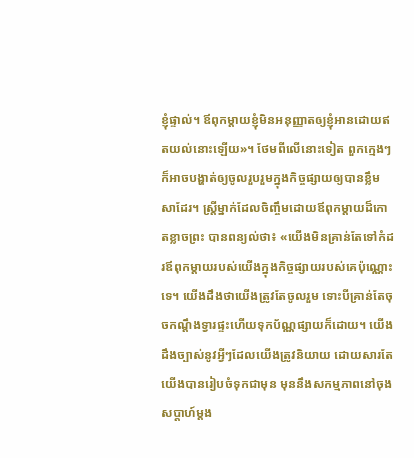ខ្ញុំផ្ទាល់។ ឪពុកម្ដាយខ្ញុំមិនអនុញ្ញាតឲ្យខ្ញុំអានដោយឥតយល់នោះឡើយ»។ ថែមពីលើនោះទៀត ពួកក្មេងៗក៏អាចបង្ហាត់ឲ្យចូលរួបរួមក្នុងកិច្ចផ្សាយឲ្យបានខ្លឹមសាដែរ។ ស្ត្រីម្នាក់ដែលចិញ្ចឹមដោយឪពុកម្ដាយដ៏កោតខ្លាចព្រះ បានពន្យល់ថា៖ «យើងមិនគ្រាន់តែទៅកំដរឪពុកម្ដាយរបស់យើងក្នុងកិច្ចផ្សាយរបស់គេប៉ុណ្ណោះទេ។ យើងដឹងថាយើងត្រូវតែចូលរួម ទោះបីគ្រាន់តែចុចកណ្ដឹងទ្វារផ្ទះហើយទុកប័ណ្ណផ្សាយក៏ដោយ។ យើងដឹងច្បាស់នូវអ្វីៗដែលយើងត្រូវនិយាយ ដោយសារតែយើងបានរៀបចំទុកជាមុន មុននឹងសកម្មភាពនៅចុងសប្ដាហ៍ម្ដង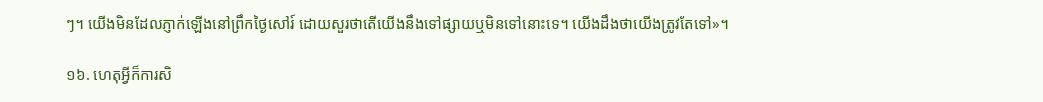ៗ។ យើងមិនដែលភ្ញាក់ឡើងនៅព្រឹកថ្ងៃសៅរ៍ ដោយសួរថាតើយើងនឹងទៅផ្សាយឬមិនទៅនោះទេ។ យើងដឹងថាយើងត្រូវតែទៅ»។

១៦. ហេតុអ្វីក៏ការសិ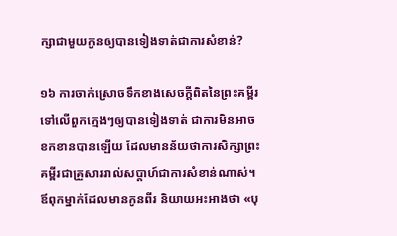ក្សាជាមួយកូនឲ្យបានទៀងទាត់ជាការសំខាន់?

១៦ ការចាក់ស្រោចទឹកខាងសេចក្ដីពិតនៃព្រះគម្ពីរទៅលើពួកក្មេងៗឲ្យបានទៀងទាត់ ជាការមិនអាចខកខានបានឡើយ ដែលមានន័យថាការសិក្សាព្រះគម្ពីរជាគ្រួសាររាល់សប្ដាហ៍ជាការសំខាន់ណាស់។ ឪពុកម្នាក់ដែលមានកូនពីរ និយាយអះអាងថា «បុ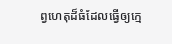ព្វហេតុដ៏ធំដែលធ្វើឲ្យក្មេ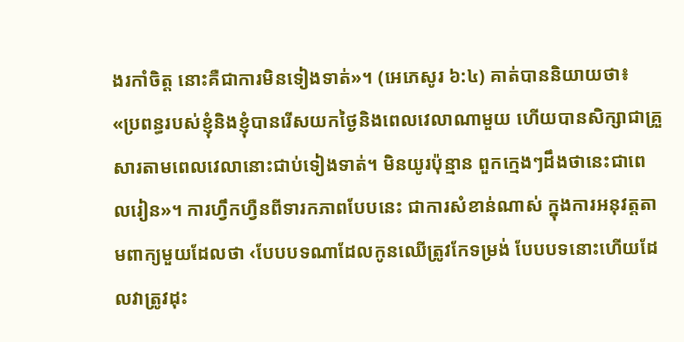ងរកាំចិត្ត នោះគឺជាការមិនទៀងទាត់»។ (អេភេសូរ ៦:៤) គាត់បាននិយាយថា៖ «ប្រពន្ធរបស់ខ្ញុំនិងខ្ញុំបានរើសយកថ្ងៃនិងពេលវេលាណាមួយ ហើយបានសិក្សាជាគ្រួសារតាមពេលវេលានោះជាប់ទៀងទាត់។ មិនយូរប៉ុន្មាន ពួកក្មេងៗដឹងថានេះជាពេលរៀន»។ ការហ្វឹកហ្វឺនពីទារកភាពបែបនេះ ជាការសំខាន់ណាស់ ក្នុងការអនុវត្តតាមពាក្យមួយដែលថា ‹បែបបទណាដែលកូនឈើត្រូវកែទម្រង់ បែបបទនោះហើយដែលវាត្រូវដុះ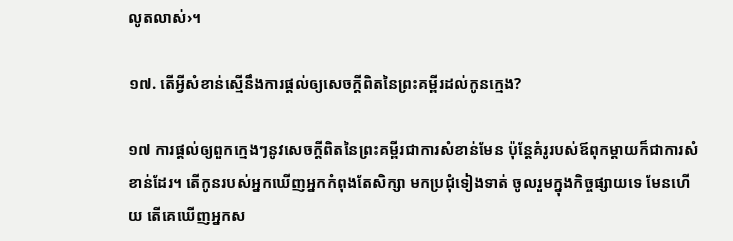លូតលាស់›។

១៧. តើអ្វីសំខាន់ស្មើនឹងការផ្ដល់ឲ្យសេចក្ដីពិតនៃព្រះគម្ពីរដល់កូនក្មេង?

១៧ ការផ្ដល់ឲ្យពួកក្មេងៗនូវសេចក្ដីពិតនៃព្រះគម្ពីរជាការសំខាន់មែន ប៉ុន្តែគំរូរបស់ឪពុកម្ដាយក៏ជាការសំខាន់ដែរ។ តើកូនរបស់អ្នកឃើញអ្នកកំពុងតែសិក្សា មកប្រជុំទៀងទាត់ ចូលរួមក្នុងកិច្ចផ្សាយទេ មែនហើយ តើគេឃើញអ្នកស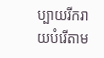ប្បាយរីករាយបំរើតាម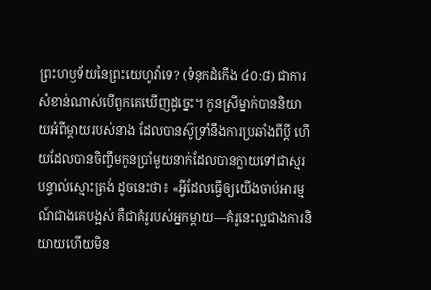ព្រះហឫទ័យនៃព្រះយេហូវ៉ាទេ? (ទំនុកដំកើង ៤០:៨) ជាការសំខាន់ណាស់បើពួកគេឃើញដូច្នេះ។ កូនស្រីម្នាក់បាននិយាយអំពីម្ដាយរបស់នាង ដែលបានស៊ូទ្រាំនឹងការប្រឆាំងពីប្ដី ហើយដែលបានចិញ្ចឹមកូនប្រាំមួយនាក់ដែលបានក្លាយទៅជាស្មរបន្ទាល់ស្មោះត្រង់ ដូចនេះថា៖ «អ្វីដែលធ្វើឲ្យយើងចាប់អារម្មណ៍ជាងគេបង្អស់ គឺជាគំរូរបស់អ្នកម្ដាយ—គំរូនេះល្អជាងការនិយាយហើយមិន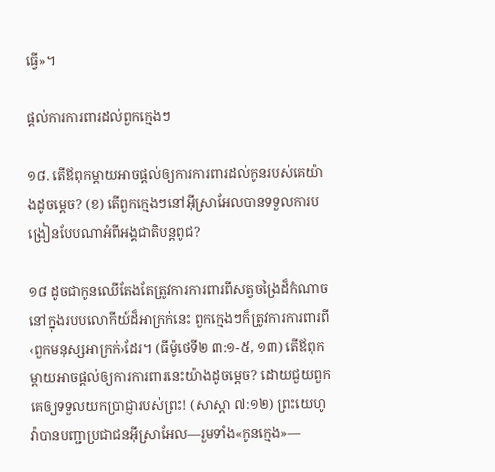ធ្វើ»។

ផ្ដល់ការការពារដល់ពួកក្មេងៗ

១៨. តើឪពុកម្ដាយអាចផ្ដល់ឲ្យការការពារដល់កូនរបស់គេយ៉ាងដូចម្ដេច? (ខ) តើពួកក្មេងៗនៅអ៊ីស្រាអែលបានទទួលការបង្រៀនបែបណាអំពីអង្គជាតិបន្តពូជ?

១៨ ដូចជាកូនឈើតែងតែត្រូវការការពារពីសត្វចង្រៃដ៏កំណាច នៅក្នុងរបបលោកីយ៍ដ៏អាក្រក់នេះ ពួកក្មេងៗក៏ត្រូវការការពារពី‹ពួកមនុស្សអាក្រក់›ដែរ។ (ធីម៉ូថេទី២ ៣:១-៥, ១៣) តើឪពុកម្ដាយអាចផ្ដល់ឲ្យការការពារនេះយ៉ាងដូចម្ដេច? ដោយជួយពួកគេឲ្យទទួលយកប្រាជ្ញារបស់ព្រះ! (សាស្ដា ៧:១២) ព្រះយេហូវ៉ាបានបញ្ជាប្រជាជនអ៊ីស្រាអែល—រួមទាំង«កូនក្មេង»—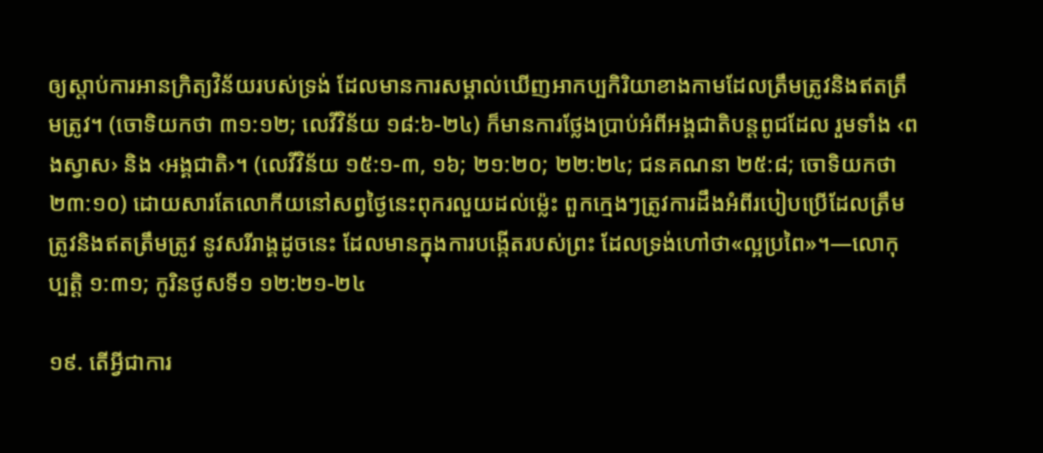ឲ្យស្ដាប់ការអានក្រិត្យវិន័យរបស់ទ្រង់ ដែលមានការសម្គាល់ឃើញអាកប្បកិរិយាខាងកាមដែលត្រឹមត្រូវនិងឥតត្រឹមត្រូវ។ (ចោទិយកថា ៣១:១២; លេវីវិន័យ ១៨:៦-២៤) ក៏មានការថ្លែងប្រាប់អំពីអង្គជាតិបន្តពូជដែល រួមទាំង ‹ពងស្វាស› និង ‹អង្គជាតិ›។ (លេវីវិន័យ ១៥:១-៣, ១៦; ២១:២០; ២២:២៤; ជនគណនា ២៥:៨; ចោទិយកថា ២៣:១០) ដោយសារតែលោកីយនៅសព្វថ្ងៃនេះពុករលួយដល់ម្ល៉េះ ពួកក្មេងៗត្រូវការដឹងអំពីរបៀបប្រើដែលត្រឹមត្រូវនិងឥតត្រឹមត្រូវ នូវសរីរាង្គដូចនេះ ដែលមានក្នុងការបង្កើតរបស់ព្រះ ដែលទ្រង់ហៅថា«ល្អប្រពៃ»។—លោកុប្បត្តិ ១:៣១; កូរិនថូសទី១ ១២:២១-២៤

១៩. តើអ្វីជាការ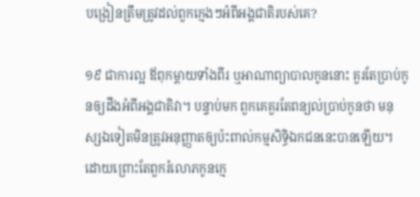បង្រៀនត្រឹមត្រូវដល់ពួកក្មេងៗអំពីអង្គជាតិរបស់គេ?

១៩ ជាការល្អ ឪពុកម្ដាយទាំងពីរ ឬអាណាព្យាបាលកូននោះ គួរតែប្រាប់កូនឲ្យដឹងអំពីអង្គជាតិវា។ បន្ទាប់មក ពួកគេគួរតែពន្យល់ប្រាប់កូនថា មនុស្សឯទៀតមិនត្រូវអនុញ្ញាតឲ្យប៉ះពាល់កម្មសិទ្ធិឯកជននេះបានឡើយ។ ដោយព្រោះតែពួករំលោភកូនក្មេ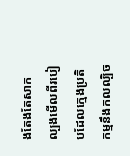ងតែងតែសាកល្បងមើលពីរបៀបដែលក្មេងប្រតិកម្មនឹងកលល្បិច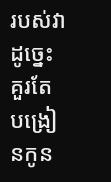របស់វា ដូច្នេះគួរតែបង្រៀនកូន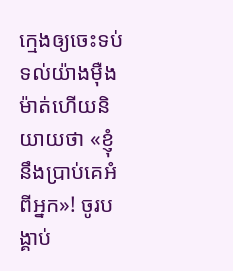ក្មេងឲ្យចេះទប់ទល់យ៉ាងម៉ឺងម៉ាត់ហើយនិយាយថា «ខ្ញុំនឹងប្រាប់គេអំពីអ្នក»! ចូរបង្គាប់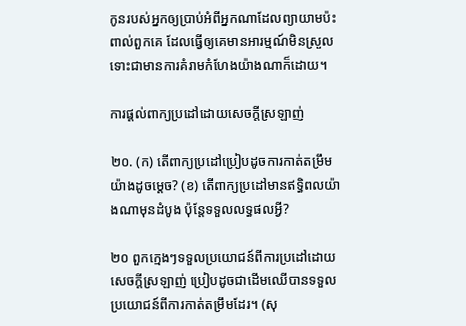កូនរបស់អ្នកឲ្យប្រាប់អំពីអ្នកណាដែលព្យាយាមប៉ះពាល់ពួកគេ ដែលធ្វើឲ្យគេមានអារម្មណ៍មិនស្រួល ទោះជាមានការគំរាមកំហែងយ៉ាងណាក៏ដោយ។

ការផ្ដល់ពាក្យប្រដៅដោយសេចក្ដីស្រឡាញ់

២០. (ក) តើពាក្យប្រដៅប្រៀបដូចការកាត់តម្រឹមយ៉ាងដូចម្ដេច? (ខ) តើពាក្យប្រដៅមានឥទ្ធិពលយ៉ាងណាមុនដំបូង ប៉ុន្តែទទួលលទ្ធផលអ្វី?

២០ ពួកក្មេងៗទទួលប្រយោជន៍ពីការប្រដៅដោយសេចក្ដីស្រឡាញ់ ប្រៀបដូចជាដើមឈើបានទទួលប្រយោជន៍ពីការកាត់តម្រឹមដែរ។ (សុ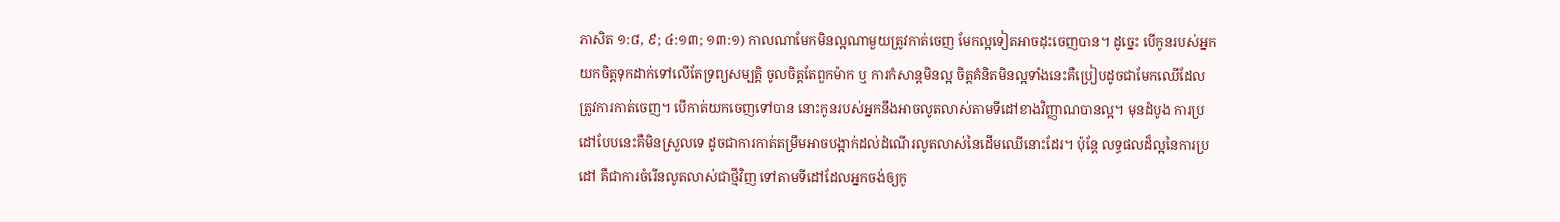ភាសិត ១:៨, ៩; ៤:១៣; ១៣:១) កាលណាមែកមិនល្អណាមួយត្រូវកាត់ចេញ មែកល្អទៀតអាចដុះចេញបាន។ ដូច្នេះ បើកូនរបស់អ្នកយកចិត្តទុកដាក់ទៅលើតែទ្រព្យសម្បត្ដិ ចូលចិត្តតែពួកម៉ាក ឬ ការកំសាន្តមិនល្អ ចិត្តគំនិតមិនល្អទាំងនេះគឺប្រៀបដូចជាមែកឈើដែលត្រូវការកាត់ចេញ។ បើកាត់យកចេញទៅបាន នោះកូនរបស់អ្នកនឹងអាចលូតលាស់តាមទីដៅខាងវិញ្ញាណបានល្អ។ មុនដំបូង ការប្រដៅបែបនេះគឺមិនស្រួលទេ ដូចជាការកាត់តម្រឹមអាចបង្អាក់ដល់ដំណើរលូតលាស់នៃដើមឈើនោះដែរ។ ប៉ុន្តែ លទ្ធផលដ៏ល្អនៃការប្រដៅ គឺជាការចំរើនលូតលាស់ជាថ្មីវិញ ទៅតាមទីដៅដែលអ្នកចង់ឲ្យកូ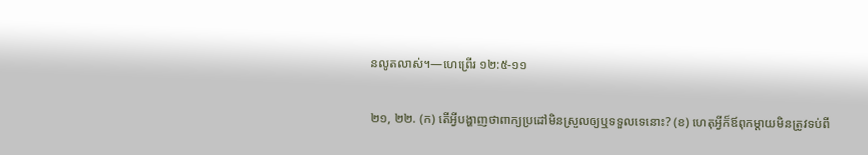នលូតលាស់។—ហេព្រើរ ១២:៥-១១

២១, ២២. (ក) តើអ្វីបង្ហាញថាពាក្យប្រដៅមិនស្រួលឲ្យឬទទួលទេនោះ? (ខ) ហេតុអ្វីក៏ឪពុកម្ដាយមិនត្រូវទប់ពី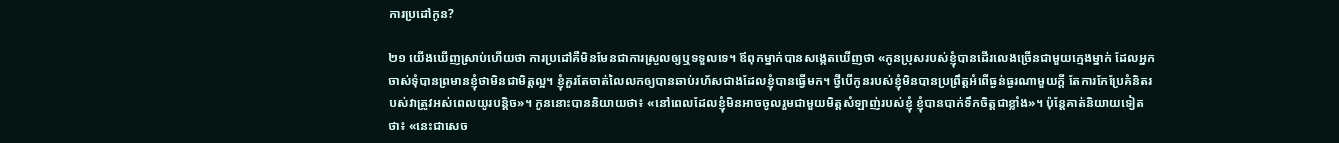ការប្រដៅកូន?

២១ យើងឃើញស្រាប់ហើយថា ការប្រដៅគឺមិនមែនជាការស្រួលឲ្យឬទទួលទេ។ ឪពុកម្នាក់បានសង្កេតឃើញថា «កូនប្រុសរបស់ខ្ញុំបានដើរលេងច្រើនជាមួយក្មេងម្នាក់ ដែលអ្នកចាស់ទុំបានព្រមានខ្ញុំថាមិនជាមិត្តល្អ។ ខ្ញុំគួរតែចាត់លៃលកឲ្យបានឆាប់រហ័សជាងដែលខ្ញុំបានធ្វើមក។ ថ្វីបើកូនរបស់ខ្ញុំមិនបានប្រព្រឹត្តអំពើធ្ងន់ធ្ងរណាមួយក្ដី តែការកែប្រែគំនិតរបស់វាត្រូវអស់ពេលយូរបន្ដិច»។ កូននោះបាននិយាយថា៖ «នៅពេលដែលខ្ញុំមិនអាចចូលរួមជាមួយមិត្តសំឡាញ់របស់ខ្ញុំ ខ្ញុំបានបាក់ទឹកចិត្តជាខ្លាំង»។ ប៉ុន្តែគាត់និយាយទៀតថា៖ «នេះជាសេច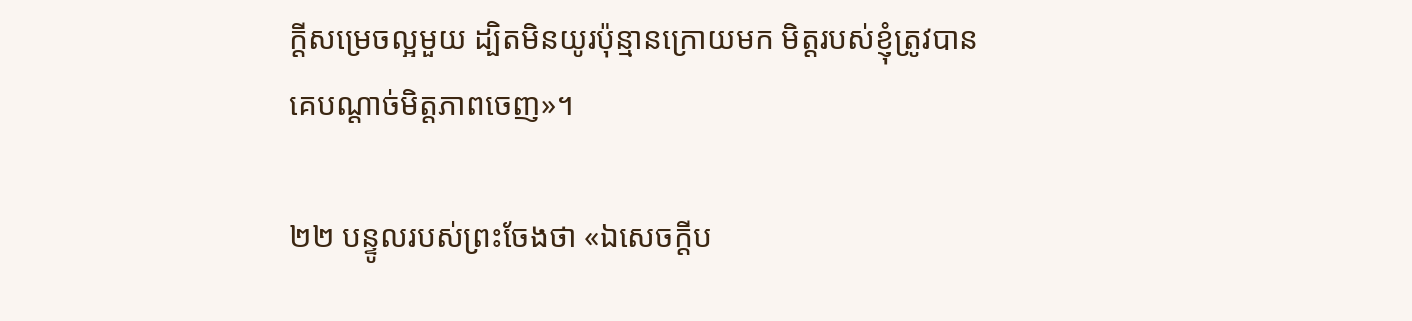ក្ដីសម្រេចល្អមួយ ដ្បិតមិនយូរប៉ុន្មានក្រោយមក មិត្តរបស់ខ្ញុំត្រូវបានគេបណ្ដាច់មិត្តភាពចេញ»។

២២ បន្ទូលរបស់ព្រះចែងថា «ឯសេចក្ដីប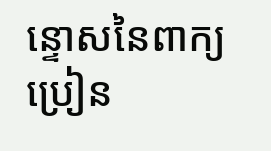ន្ទោសនៃពាក្យប្រៀន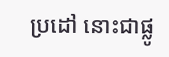ប្រដៅ នោះជាផ្លូ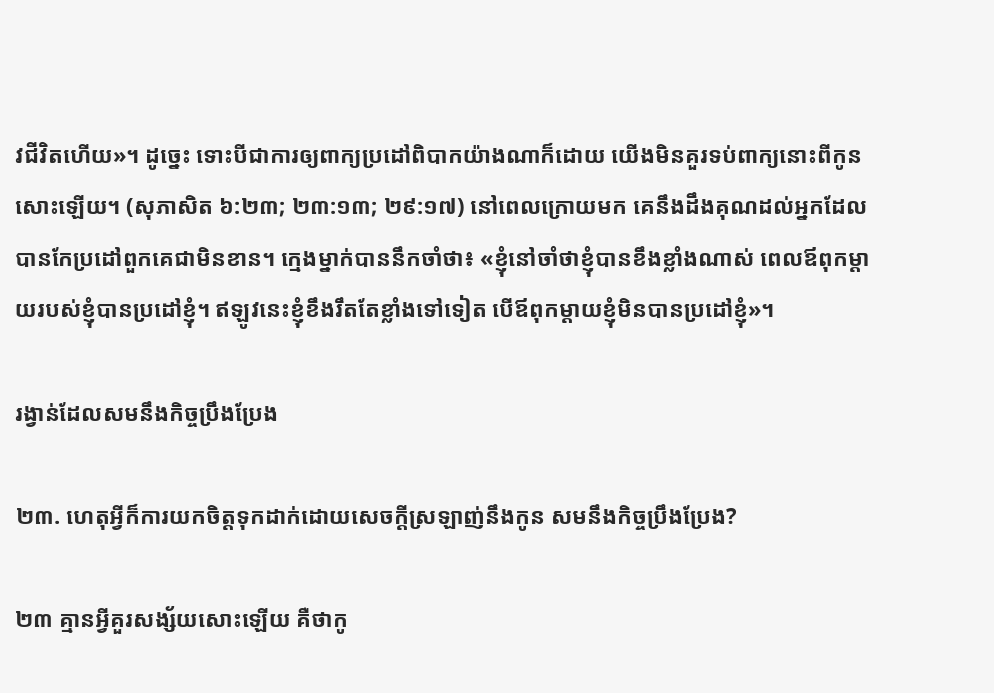វជីវិតហើយ»។ ដូច្នេះ ទោះបីជាការឲ្យពាក្យប្រដៅពិបាកយ៉ាងណាក៏ដោយ យើងមិនគួរទប់ពាក្យនោះពីកូនសោះឡើយ។ (សុភាសិត ៦:២៣; ២៣:១៣; ២៩:១៧) នៅពេលក្រោយមក គេនឹងដឹងគុណដល់អ្នកដែលបានកែប្រដៅពួកគេជាមិនខាន។ ក្មេងម្នាក់បាននឹកចាំថា៖ «ខ្ញុំនៅចាំថាខ្ញុំបានខឹងខ្លាំងណាស់ ពេលឪពុកម្ដាយរបស់ខ្ញុំបានប្រដៅខ្ញុំ។ ឥឡូវនេះខ្ញុំខឹងរឹតតែខ្លាំងទៅទៀត បើឪពុកម្ដាយខ្ញុំមិនបានប្រដៅខ្ញុំ»។

រង្វាន់ដែលសមនឹងកិច្ចប្រឹងប្រែង

២៣. ហេតុអ្វីក៏ការយកចិត្តទុកដាក់ដោយសេចក្ដីស្រឡាញ់នឹងកូន សមនឹងកិច្ចប្រឹងប្រែង?

២៣ គ្មានអ្វីគួរសង្ស័យសោះឡើយ គឺថាកូ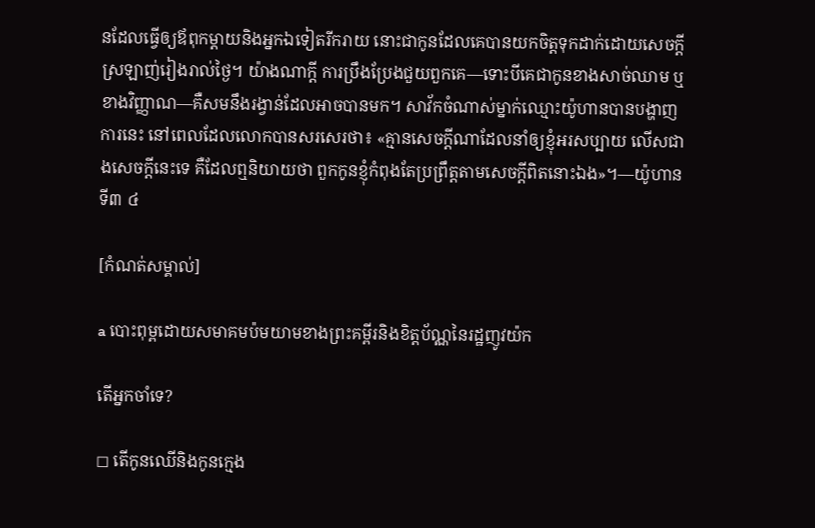នដែលធ្វើឲ្យឪពុកម្ដាយនិងអ្នកឯទៀតរីករាយ នោះជាកូនដែលគេបានយកចិត្តទុកដាក់ដោយសេចក្ដីស្រឡាញ់រៀងរាល់ថ្ងៃ។ យ៉ាងណាក្ដី ការប្រឹងប្រែងជួយពួកគេ—ទោះបីគេជាកូនខាងសាច់ឈាម ឬខាងវិញ្ញាណ—គឺសមនឹងរង្វាន់ដែលអាចបានមក។ សាវ័កចំណាស់ម្នាក់ឈ្មោះយ៉ូហានបានបង្ហាញការនេះ នៅពេលដែលលោកបានសរសេរថា៖ «គ្មានសេចក្ដីណាដែលនាំឲ្យខ្ញុំអរសប្បាយ លើសជាងសេចក្ដីនេះទេ គឺដែលឮនិយាយថា ពួកកូនខ្ញុំកំពុងតែប្រព្រឹត្តតាមសេចក្ដីពិតនោះឯង»។—យ៉ូហានទី៣ ៤

[កំណត់សម្គាល់]

a បោះពុម្ពដោយសមាគមប៉មយាមខាងព្រះគម្ពីរនិងខិត្តប័ណ្ណនៃរដ្ឋញូវយ៉ក

តើអ្នកចាំទេ?

◻ តើកូនឈើនិងកូនក្មេង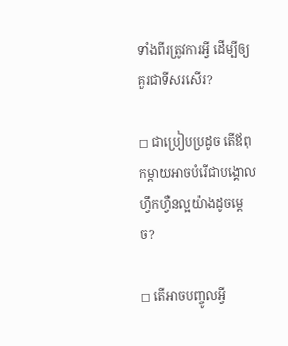ទាំងពីរត្រូវការអ្វី ដើម្បីឲ្យគួរជាទីសរសើរ?

◻ ជាប្រៀបប្រដូច តើឪពុកម្ដាយអាចបំរើជាបង្គោលហ្វឹកហ្វឺនល្អយ៉ាងដូចម្ដេច?

◻ តើអាចបញ្ចូលអ្វី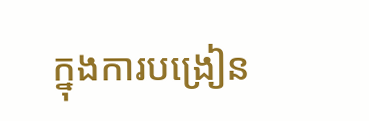ក្នុងការបង្រៀន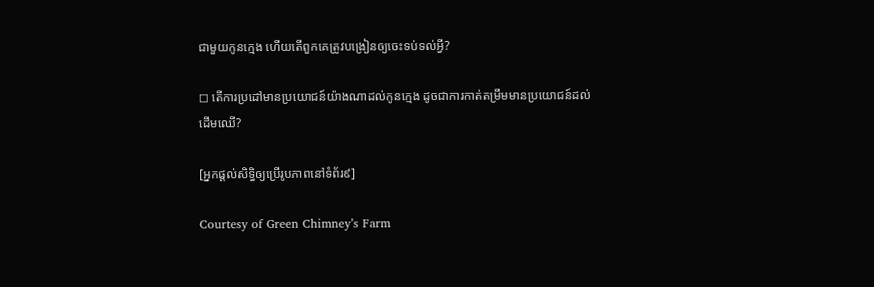ជាមួយកូនក្មេង ហើយតើពួកគេត្រូវបង្រៀនឲ្យចេះទប់ទល់អ្វី?

◻ តើការប្រដៅមានប្រយោជន៍យ៉ាងណាដល់កូនក្មេង ដូចជាការកាត់តម្រឹមមានប្រយោជន៍ដល់ដើមឈើ?

[អ្នកផ្ដល់សិទ្ធិឲ្យប្រើរូបភាពនៅទំព័រ៩]

Courtesy of Green Chimney’s Farm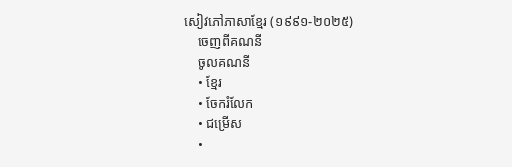សៀវភៅភាសាខ្មែរ (១៩៩១-២០២៥)
    ចេញពីគណនី
    ចូលគណនី
    • ខ្មែរ
    • ចែករំលែក
    • ជម្រើស
    •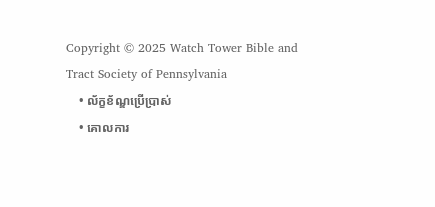Copyright © 2025 Watch Tower Bible and Tract Society of Pennsylvania
    • ល័ក្ខខ័ណ្ឌប្រើប្រាស់
    • គោលការ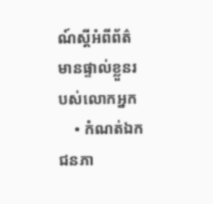ណ៍ស្ដីអំពីព័ត៌មានផ្ទាល់ខ្លួនរបស់លោកអ្នក
    • កំណត់ឯកជនភា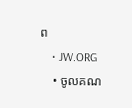ព
    • JW.ORG
    • ចូលគណ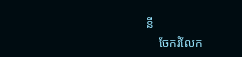នី
    ចែករំលែក